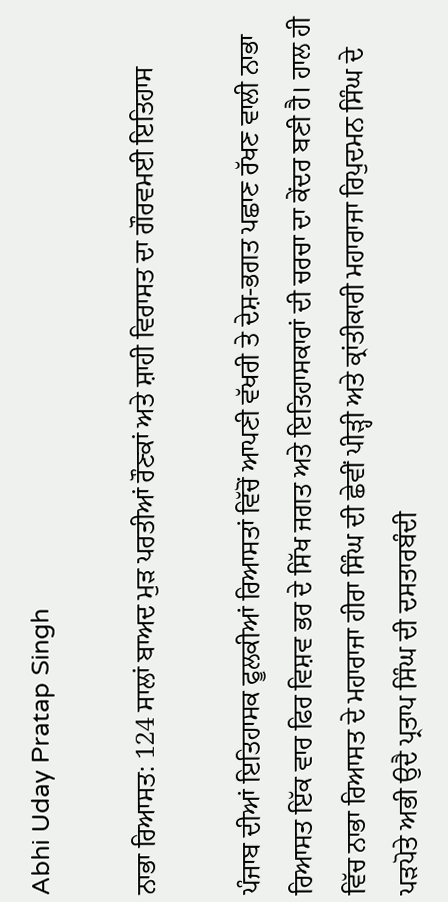Abhi Uday Pratap Singh

ਨਾਭਾ ਰਿਆਸਤ: 124 ਸਾਲਾਂ ਬਾਅਦ ਮੁੜ ਪਰਤੀਆਂ ਰੌਣਕਾਂ ਅਤੇ ਸ਼ਾਹੀ ਵਿਰਾਸਤ ਦਾ ਗੌਰਵਮਈ ਇਤਿਹਾਸ

ਪੰਜਾਬ ਦੀਆਂ ਇਤਿਹਾਸਕ ਫੂਲਕੀਆਂ ਰਿਆਸਤਾਂ ਵਿੱਚੋਂ ਆਪਣੀ ਵੱਖਰੀ ਤੇ ਦੇਸ਼-ਭਗਤ ਪਛਾਣ ਰੱਖਣ ਵਾਲੀ ਨਾਭਾ ਰਿਆਸਤ ਇੱਕ ਵਾਰ ਫਿਰ ਵਿਸ਼ਵ ਭਰ ਦੇ ਸਿੱਖ ਜਗਤ ਅਤੇ ਇਤਿਹਾਸਕਾਰਾਂ ਦੀ ਚਰਚਾ ਦਾ ਕੇਂਦਰ ਬਣੀ ਹੈ। ਹਾਲ ਹੀ ਵਿੱਚ ਨਾਭਾ ਰਿਆਸਤ ਦੇ ਮਹਾਰਾਜਾ ਹੀਰਾ ਸਿੰਘ ਦੀ ਛੇਵੀਂ ਪੀੜ੍ਹੀ ਅਤੇ ਕ੍ਰਾਂਤੀਕਾਰੀ ਮਹਾਰਾਜਾ ਰਿਪੁਦਮਨ ਸਿੰਘ ਦੇ ਪੜਪੋਤੇ ਅਭੀ ਉਦੈ ਪ੍ਰਤਾਪ ਸਿੰਘ ਦੀ ਦਸਤਾਰਬੰਦੀ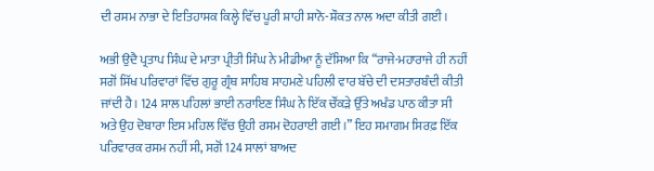ਦੀ ਰਸਮ ਨਾਭਾ ਦੇ ਇਤਿਹਾਸਕ ਕਿਲ੍ਹੇ ਵਿੱਚ ਪੂਰੀ ਸ਼ਾਹੀ ਸ਼ਾਨੋ-ਸ਼ੌਕਤ ਨਾਲ ਅਦਾ ਕੀਤੀ ਗਈ।

ਅਭੀ ਉਦੈ ਪ੍ਰਤਾਪ ਸਿੰਘ ਦੇ ਮਾਤਾ ਪ੍ਰੀਤੀ ਸਿੰਘ ਨੇ ਮੀਡੀਆ ਨੂੰ ਦੱਸਿਆ ਕਿ “ਰਾਜੇ-ਮਹਾਰਾਜੇ ਹੀ ਨਹੀਂ ਸਗੋਂ ਸਿੱਖ ਪਰਿਵਾਰਾਂ ਵਿੱਚ ਗੁਰੂ ਗ੍ਰੰਥ ਸਾਹਿਬ ਸਾਹਮਣੇ ਪਹਿਲੀ ਵਾਰ ਬੱਚੇ ਦੀ ਦਸਤਾਰਬੰਦੀ ਕੀਤੀ ਜਾਂਦੀ ਹੈ। 124 ਸਾਲ ਪਹਿਲਾਂ ਭਾਈ ਨਰਾਇਣ ਸਿੰਘ ਨੇ ਇੱਕ ਚੌਂਕੜੇ ਉੱਤੇ ਅਖੰਡ ਪਾਠ ਕੀਤਾ ਸੀ ਅਤੇ ਉਹ ਦੋਬਾਰਾ ਇਸ ਮਹਿਲ ਵਿੱਚ ਉਹੀ ਰਸਮ ਦੋਹਰਾਈ ਗਈ।” ਇਹ ਸਮਾਗਮ ਸਿਰਫ਼ ਇੱਕ ਪਰਿਵਾਰਕ ਰਸਮ ਨਹੀਂ ਸੀ, ਸਗੋਂ 124 ਸਾਲਾਂ ਬਾਅਦ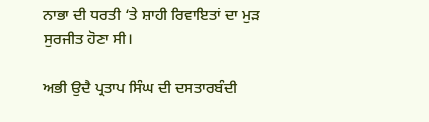ਨਾਭਾ ਦੀ ਧਰਤੀ ‘ਤੇ ਸ਼ਾਹੀ ਰਿਵਾਇਤਾਂ ਦਾ ਮੁੜ ਸੁਰਜੀਤ ਹੋਣਾ ਸੀ।

ਅਭੀ ਉਦੈ ਪ੍ਰਤਾਪ ਸਿੰਘ ਦੀ ਦਸਤਾਰਬੰਦੀ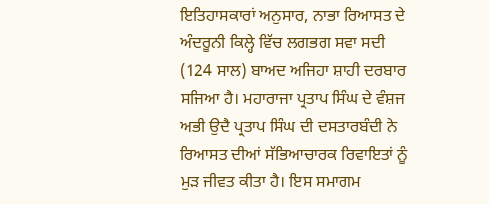ਇਤਿਹਾਸਕਾਰਾਂ ਅਨੁਸਾਰ, ਨਾਭਾ ਰਿਆਸਤ ਦੇ ਅੰਦਰੂਨੀ ਕਿਲ੍ਹੇ ਵਿੱਚ ਲਗਭਗ ਸਵਾ ਸਦੀ (124 ਸਾਲ) ਬਾਅਦ ਅਜਿਹਾ ਸ਼ਾਹੀ ਦਰਬਾਰ ਸਜਿਆ ਹੈ। ਮਹਾਰਾਜਾ ਪ੍ਰਤਾਪ ਸਿੰਘ ਦੇ ਵੰਸ਼ਜ ਅਭੀ ਉਦੈ ਪ੍ਰਤਾਪ ਸਿੰਘ ਦੀ ਦਸਤਾਰਬੰਦੀ ਨੇ ਰਿਆਸਤ ਦੀਆਂ ਸੱਭਿਆਚਾਰਕ ਰਿਵਾਇਤਾਂ ਨੂੰ ਮੁੜ ਜੀਵਤ ਕੀਤਾ ਹੈ। ਇਸ ਸਮਾਗਮ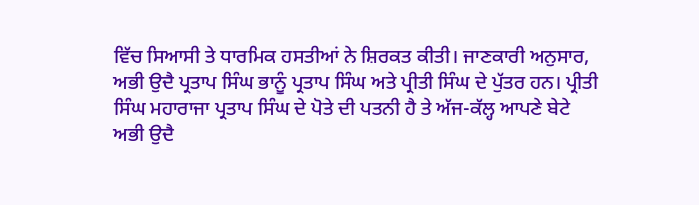ਵਿੱਚ ਸਿਆਸੀ ਤੇ ਧਾਰਮਿਕ ਹਸਤੀਆਂ ਨੇ ਸ਼ਿਰਕਤ ਕੀਤੀ। ਜਾਣਕਾਰੀ ਅਨੁਸਾਰ, ਅਭੀ ਉਦੈ ਪ੍ਰਤਾਪ ਸਿੰਘ ਭਾਨੂੰ ਪ੍ਰਤਾਪ ਸਿੰਘ ਅਤੇ ਪ੍ਰੀਤੀ ਸਿੰਘ ਦੇ ਪੁੱਤਰ ਹਨ। ਪ੍ਰੀਤੀ ਸਿੰਘ ਮਹਾਰਾਜਾ ਪ੍ਰਤਾਪ ਸਿੰਘ ਦੇ ਪੋਤੇ ਦੀ ਪਤਨੀ ਹੈ ਤੇ ਅੱਜ-ਕੱਲ੍ਹ ਆਪਣੇ ਬੇਟੇ ਅਭੀ ਉਦੈ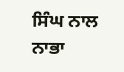ਸਿੰਘ ਨਾਲ ਨਾਭਾ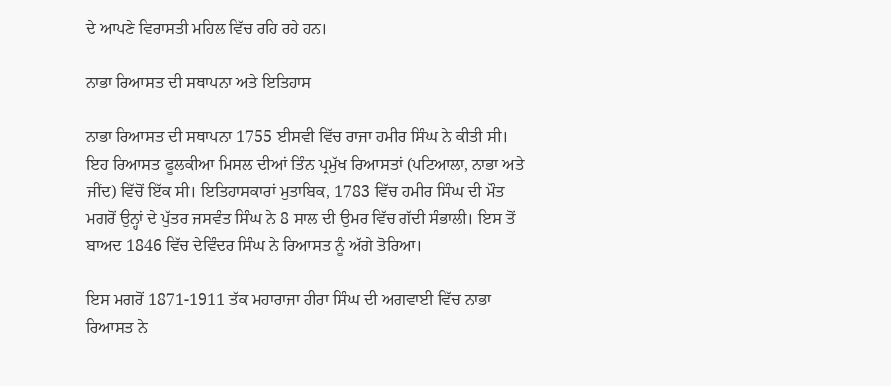ਦੇ ਆਪਣੇ ਵਿਰਾਸਤੀ ਮਹਿਲ ਵਿੱਚ ਰਹਿ ਰਹੇ ਹਨ।

ਨਾਭਾ ਰਿਆਸਤ ਦੀ ਸਥਾਪਨਾ ਅਤੇ ਇਤਿਹਾਸ

ਨਾਭਾ ਰਿਆਸਤ ਦੀ ਸਥਾਪਨਾ 1755 ਈਸਵੀ ਵਿੱਚ ਰਾਜਾ ਹਮੀਰ ਸਿੰਘ ਨੇ ਕੀਤੀ ਸੀ। ਇਹ ਰਿਆਸਤ ਫੂਲਕੀਆ ਮਿਸਲ ਦੀਆਂ ਤਿੰਨ ਪ੍ਰਮੁੱਖ ਰਿਆਸਤਾਂ (ਪਟਿਆਲਾ, ਨਾਭਾ ਅਤੇ ਜੀਂਦ) ਵਿੱਚੋਂ ਇੱਕ ਸੀ। ਇਤਿਹਾਸਕਾਰਾਂ ਮੁਤਾਬਿਕ, 1783 ਵਿੱਚ ਹਮੀਰ ਸਿੰਘ ਦੀ ਮੌਤ ਮਗਰੋਂ ਉਨ੍ਹਾਂ ਦੇ ਪੁੱਤਰ ਜਸਵੰਤ ਸਿੰਘ ਨੇ 8 ਸਾਲ ਦੀ ਉਮਰ ਵਿੱਚ ਗੱਦੀ ਸੰਭਾਲੀ। ਇਸ ਤੋਂ ਬਾਅਦ 1846 ਵਿੱਚ ਦੇਵਿੰਦਰ ਸਿੰਘ ਨੇ ਰਿਆਸਤ ਨੂੰ ਅੱਗੇ ਤੋਰਿਆ।

ਇਸ ਮਗਰੋਂ 1871-1911 ਤੱਕ ਮਹਾਰਾਜਾ ਹੀਰਾ ਸਿੰਘ ਦੀ ਅਗਵਾਈ ਵਿੱਚ ਨਾਭਾ ਰਿਆਸਤ ਨੇ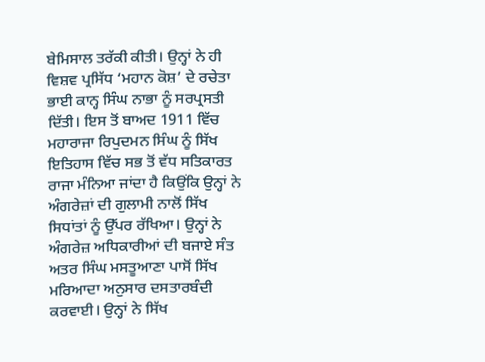ਬੇਮਿਸਾਲ ਤਰੱਕੀ ਕੀਤੀ। ਉਨ੍ਹਾਂ ਨੇ ਹੀ ਵਿਸ਼ਵ ਪ੍ਰਸਿੱਧ ‘ਮਹਾਨ ਕੋਸ਼’ ਦੇ ਰਚੇਤਾ ਭਾਈ ਕਾਨ੍ਹ ਸਿੰਘ ਨਾਭਾ ਨੂੰ ਸਰਪ੍ਰਸਤੀ ਦਿੱਤੀ। ਇਸ ਤੋਂ ਬਾਅਦ 1911 ਵਿੱਚ ਮਹਾਰਾਜਾ ਰਿਪੁਦਮਨ ਸਿੰਘ ਨੂੰ ਸਿੱਖ ਇਤਿਹਾਸ ਵਿੱਚ ਸਭ ਤੋਂ ਵੱਧ ਸਤਿਕਾਰਤ ਰਾਜਾ ਮੰਨਿਆ ਜਾਂਦਾ ਹੈ ਕਿਉਂਕਿ ਉਨ੍ਹਾਂ ਨੇ ਅੰਗਰੇਜ਼ਾਂ ਦੀ ਗੁਲਾਮੀ ਨਾਲੋਂ ਸਿੱਖ ਸਿਧਾਂਤਾਂ ਨੂੰ ਉੱਪਰ ਰੱਖਿਆ। ਉਨ੍ਹਾਂ ਨੇ ਅੰਗਰੇਜ਼ ਅਧਿਕਾਰੀਆਂ ਦੀ ਬਜਾਏ ਸੰਤ ਅਤਰ ਸਿੰਘ ਮਸਤੂਆਣਾ ਪਾਸੋਂ ਸਿੱਖ ਮਰਿਆਦਾ ਅਨੁਸਾਰ ਦਸਤਾਰਬੰਦੀ ਕਰਵਾਈ। ਉਨ੍ਹਾਂ ਨੇ ਸਿੱਖ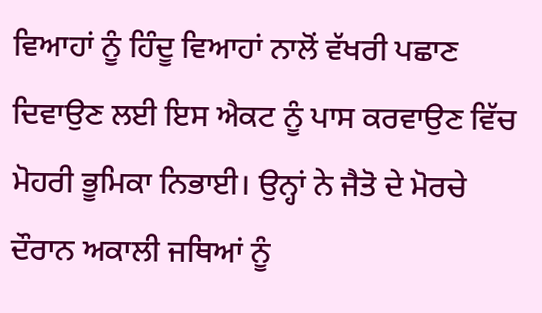ਵਿਆਹਾਂ ਨੂੰ ਹਿੰਦੂ ਵਿਆਹਾਂ ਨਾਲੋਂ ਵੱਖਰੀ ਪਛਾਣ ਦਿਵਾਉਣ ਲਈ ਇਸ ਐਕਟ ਨੂੰ ਪਾਸ ਕਰਵਾਉਣ ਵਿੱਚ ਮੋਹਰੀ ਭੂਮਿਕਾ ਨਿਭਾਈ। ਉਨ੍ਹਾਂ ਨੇ ਜੈਤੋ ਦੇ ਮੋਰਚੇ ਦੌਰਾਨ ਅਕਾਲੀ ਜਥਿਆਂ ਨੂੰ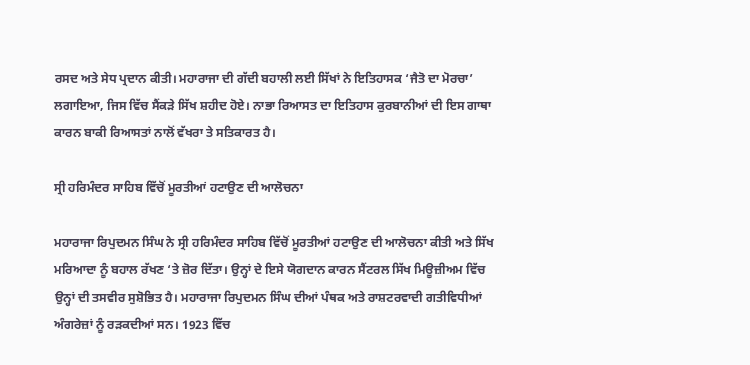ਰਸਦ ਅਤੇ ਸੇਧ ਪ੍ਰਦਾਨ ਕੀਤੀ। ਮਹਾਰਾਜਾ ਦੀ ਗੱਦੀ ਬਹਾਲੀ ਲਈ ਸਿੱਖਾਂ ਨੇ ਇਤਿਹਾਸਕ ‘ਜੈਤੋ ਦਾ ਮੋਰਚਾ’ ਲਗਾਇਆ, ਜਿਸ ਵਿੱਚ ਸੈਂਕੜੇ ਸਿੱਖ ਸ਼ਹੀਦ ਹੋਏ। ਨਾਭਾ ਰਿਆਸਤ ਦਾ ਇਤਿਹਾਸ ਕੁਰਬਾਨੀਆਂ ਦੀ ਇਸ ਗਾਥਾ ਕਾਰਨ ਬਾਕੀ ਰਿਆਸਤਾਂ ਨਾਲੋਂ ਵੱਖਰਾ ਤੇ ਸਤਿਕਾਰਤ ਹੈ।

ਸ੍ਰੀ ਹਰਿਮੰਦਰ ਸਾਹਿਬ ਵਿੱਚੋਂ ਮੂਰਤੀਆਂ ਹਟਾਉਣ ਦੀ ਆਲੋਚਨਾ

ਮਹਾਰਾਜਾ ਰਿਪੁਦਮਨ ਸਿੰਘ ਨੇ ਸ੍ਰੀ ਹਰਿਮੰਦਰ ਸਾਹਿਬ ਵਿੱਚੋਂ ਮੂਰਤੀਆਂ ਹਟਾਉਣ ਦੀ ਆਲੋਚਨਾ ਕੀਤੀ ਅਤੇ ਸਿੱਖ ਮਰਿਆਦਾ ਨੂੰ ਬਹਾਲ ਰੱਖਣ ‘ਤੇ ਜ਼ੋਰ ਦਿੱਤਾ। ਉਨ੍ਹਾਂ ਦੇ ਇਸੇ ਯੋਗਦਾਨ ਕਾਰਨ ਸੈਂਟਰਲ ਸਿੱਖ ਮਿਊਜ਼ੀਅਮ ਵਿੱਚ ਉਨ੍ਹਾਂ ਦੀ ਤਸਵੀਰ ਸੁਸ਼ੋਭਿਤ ਹੈ। ਮਹਾਰਾਜਾ ਰਿਪੁਦਮਨ ਸਿੰਘ ਦੀਆਂ ਪੰਥਕ ਅਤੇ ਰਾਸ਼ਟਰਵਾਦੀ ਗਤੀਵਿਧੀਆਂ ਅੰਗਰੇਜ਼ਾਂ ਨੂੰ ਰੜਕਦੀਆਂ ਸਨ। 1923 ਵਿੱਚ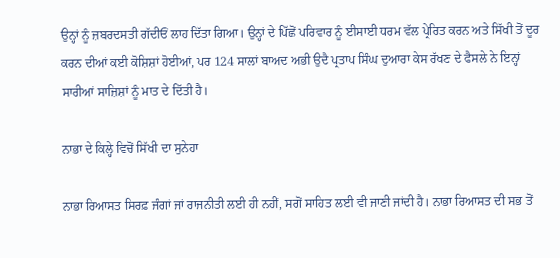ਉਨ੍ਹਾਂ ਨੂੰ ਜ਼ਬਰਦਸਤੀ ਗੱਦੀਓਂ ਲਾਹ ਦਿੱਤਾ ਗਿਆ। ਉਨ੍ਹਾਂ ਦੇ ਪਿੱਛੋਂ ਪਰਿਵਾਰ ਨੂੰ ਈਸਾਈ ਧਰਮ ਵੱਲ ਪ੍ਰੇਰਿਤ ਕਰਨ ਅਤੇ ਸਿੱਖੀ ਤੋਂ ਦੂਰ ਕਰਨ ਦੀਆਂ ਕਈ ਕੋਸ਼ਿਸ਼ਾਂ ਹੋਈਆਂ, ਪਰ 124 ਸਾਲਾਂ ਬਾਅਦ ਅਭੀ ਉਦੈ ਪ੍ਰਤਾਪ ਸਿੰਘ ਦੁਆਰਾ ਕੇਸ ਰੱਖਣ ਦੇ ਫੈਸਲੇ ਨੇ ਇਨ੍ਹਾਂ ਸਾਰੀਆਂ ਸਾਜ਼ਿਸ਼ਾਂ ਨੂੰ ਮਾਤ ਦੇ ਦਿੱਤੀ ਹੈ।

ਨਾਭਾ ਦੇ ਕਿਲ੍ਹੇ ਵਿਚੋਂ ਸਿੱਖੀ ਦਾ ਸੁਨੇਹਾ

ਨਾਭਾ ਰਿਆਸਤ ਸਿਰਫ਼ ਜੰਗਾਂ ਜਾਂ ਰਾਜਨੀਤੀ ਲਈ ਹੀ ਨਹੀਂ, ਸਗੋਂ ਸਾਹਿਤ ਲਈ ਵੀ ਜਾਣੀ ਜਾਂਦੀ ਹੈ। ਨਾਭਾ ਰਿਆਸਤ ਦੀ ਸਭ ਤੋਂ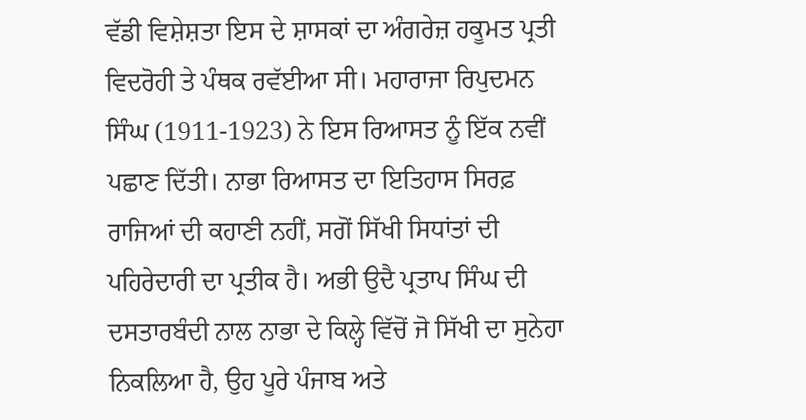ਵੱਡੀ ਵਿਸ਼ੇਸ਼ਤਾ ਇਸ ਦੇ ਸ਼ਾਸਕਾਂ ਦਾ ਅੰਗਰੇਜ਼ ਹਕੂਮਤ ਪ੍ਰਤੀ ਵਿਦਰੋਹੀ ਤੇ ਪੰਥਕ ਰਵੱਈਆ ਸੀ। ਮਹਾਰਾਜਾ ਰਿਪੁਦਮਨ ਸਿੰਘ (1911-1923) ਨੇ ਇਸ ਰਿਆਸਤ ਨੂੰ ਇੱਕ ਨਵੀਂ ਪਛਾਣ ਦਿੱਤੀ। ਨਾਭਾ ਰਿਆਸਤ ਦਾ ਇਤਿਹਾਸ ਸਿਰਫ਼ ਰਾਜਿਆਂ ਦੀ ਕਹਾਣੀ ਨਹੀਂ, ਸਗੋਂ ਸਿੱਖੀ ਸਿਧਾਂਤਾਂ ਦੀ ਪਹਿਰੇਦਾਰੀ ਦਾ ਪ੍ਰਤੀਕ ਹੈ। ਅਭੀ ਉਦੈ ਪ੍ਰਤਾਪ ਸਿੰਘ ਦੀ ਦਸਤਾਰਬੰਦੀ ਨਾਲ ਨਾਭਾ ਦੇ ਕਿਲ੍ਹੇ ਵਿੱਚੋਂ ਜੋ ਸਿੱਖੀ ਦਾ ਸੁਨੇਹਾ ਨਿਕਲਿਆ ਹੈ, ਉਹ ਪੂਰੇ ਪੰਜਾਬ ਅਤੇ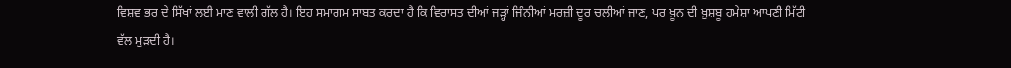ਵਿਸ਼ਵ ਭਰ ਦੇ ਸਿੱਖਾਂ ਲਈ ਮਾਣ ਵਾਲੀ ਗੱਲ ਹੈ। ਇਹ ਸਮਾਗਮ ਸਾਬਤ ਕਰਦਾ ਹੈ ਕਿ ਵਿਰਾਸਤ ਦੀਆਂ ਜੜ੍ਹਾਂ ਜਿੰਨੀਆਂ ਮਰਜ਼ੀ ਦੂਰ ਚਲੀਆਂ ਜਾਣ, ਪਰ ਖ਼ੂਨ ਦੀ ਖ਼ੁਸ਼ਬੂ ਹਮੇਸ਼ਾ ਆਪਣੀ ਮਿੱਟੀ ਵੱਲ ਮੁੜਦੀ ਹੈ।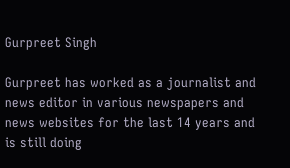Gurpreet Singh

Gurpreet has worked as a journalist and news editor in various newspapers and news websites for the last 14 years and is still doing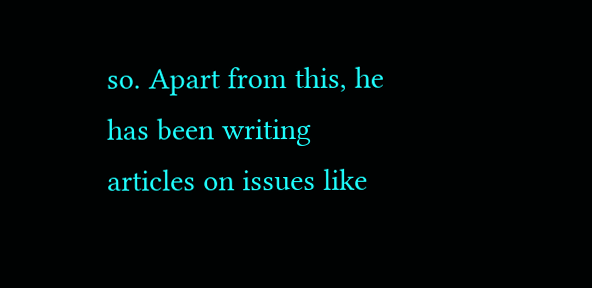so. Apart from this, he has been writing articles on issues like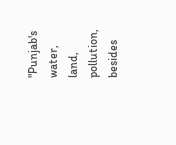"Punjab's water, land, pollution, besides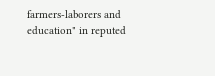farmers-laborers and education" in reputed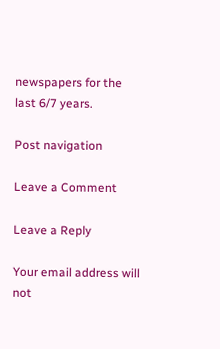newspapers for the last 6/7 years.

Post navigation

Leave a Comment

Leave a Reply

Your email address will not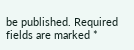be published. Required fields are marked *